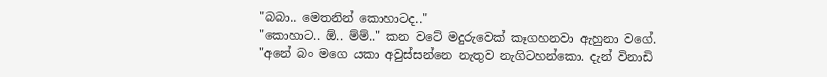"බබා.. මෙතනින් කොහාටද.."
"කොහාට.. ඕ.. ම්ම්.." කන වටේ මදුරුවෙක් කෑගහනවා ඇහුනා වගේ.
"අනේ බං මගෙ යකා අවුස්සන්නෙ නැතුව නැගිටහන්කො. දැන් විනාඩි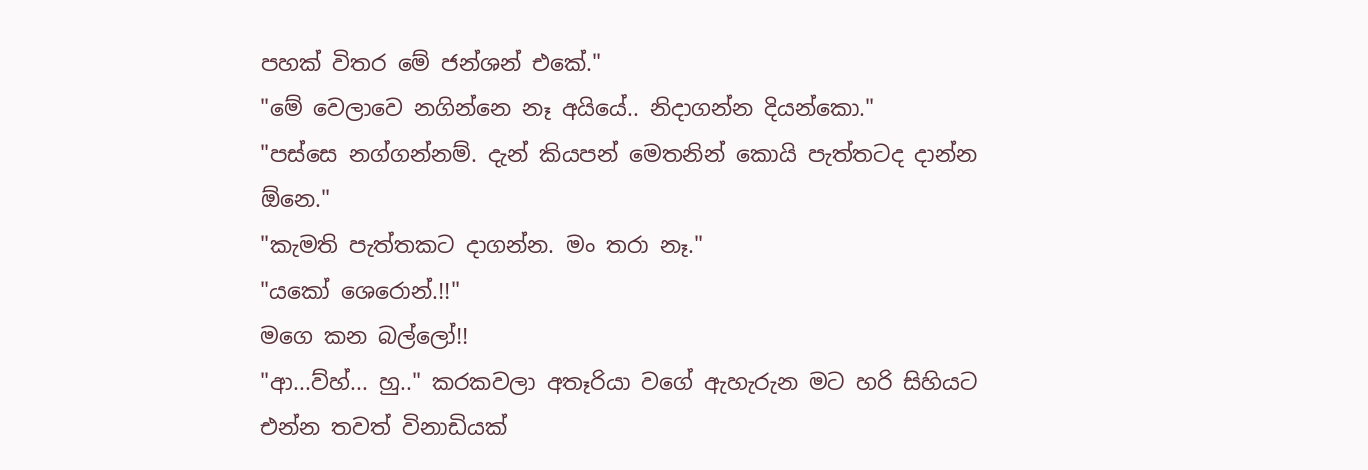පහක් විතර මේ ජන්ශන් එකේ."
"මේ වෙලාවෙ නගින්නෙ නෑ අයියේ.. නිදාගන්න දියන්කො."
"පස්සෙ නග්ගන්නම්. දැන් කියපන් මෙතනින් කොයි පැත්තටද දාන්න ඕනෙ."
"කැමති පැත්තකට දාගන්න. මං තරා නෑ."
"යකෝ ශෙරොන්.!!"
මගෙ කන බල්ලෝ!!
"ආ...ව්හ්... හු.." කරකවලා අතෑරියා වගේ ඇහැරුන මට හරි සිහියට එන්න තවත් විනාඩියක්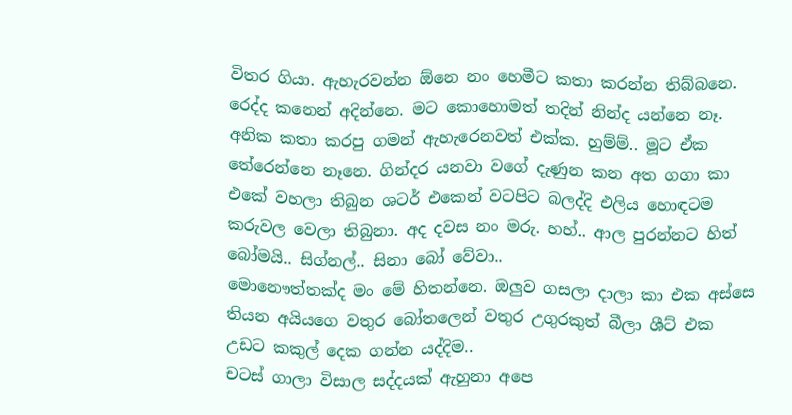විතර ගියා. ඇහැරවන්න ඕනෙ නං හෙමීට කතා කරන්න තිබ්බනෙ. රෙද්ද කනෙන් අදින්නෙ. මට කොහොමත් තදින් නින්ද යන්නෙ නෑ. අනික කතා කරපු ගමන් ඇහැරෙනවත් එක්ක. හුම්ම්.. මූට ඒක තේරෙන්නෙ නෑනෙ. ගින්දර යනවා වගේ දැණුන කන අත ගගා කා එකේ වහලා තිබුන ශටර් එකෙන් වටපිට බලද්දි එලිය හොඳටම කරුවල වෙලා තිබුනා. අද දවස නං මරු. හහ්.. ආල පුරන්නට හිත් බෝමයි.. සිග්නල්.. සිනා බෝ වේවා..
මොනෞත්තක්ද මං මේ හිතන්නෙ. ඔලුව ගසලා දාලා කා එක අස්සෙ තියන අයියගෙ වතුර බෝතලෙන් වතුර උගුරකුත් බීලා ශීට් එක උඩට කකුල් දෙක ගන්න යද්දිම..
චටස් ගාලා විසාල සද්දයක් ඇහුනා අපෙ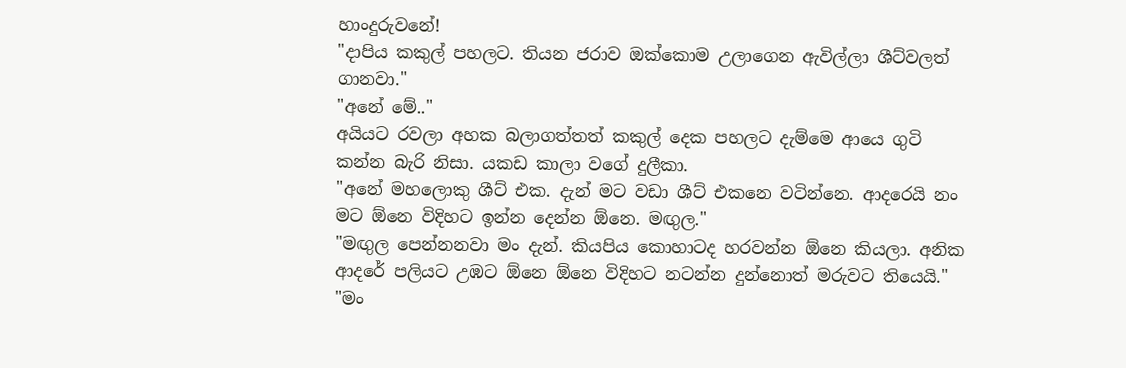හාංදුරුවනේ!
"දාපිය කකුල් පහලට. තියන ජරාව ඔක්කොම උලාගෙන ඇවිල්ලා ශීට්වලත් ගානවා."
"අනේ මේ.."
අයියට රවලා අහක බලාගත්තත් කකුල් දෙක පහලට දැම්මෙ ආයෙ ගුටි කන්න බැරි නිසා. යකඩ කාලා වගේ දුලීකා.
"අනේ මහලොකු ශීට් එක. දැන් මට වඩා ශීට් එකනෙ වටින්නෙ. ආදරෙයි නං මට ඕනෙ විදිහට ඉන්න දෙන්න ඕනෙ. මඟුල."
"මඟුල පෙන්නනවා මං දැන්. කියපිය කොහාටද හරවන්න ඕනෙ කියලා. අනික ආදරේ පලියට උඹට ඕනෙ ඕනෙ විදිහට නටන්න දුන්නොත් මරුවට තියෙයි."
"මං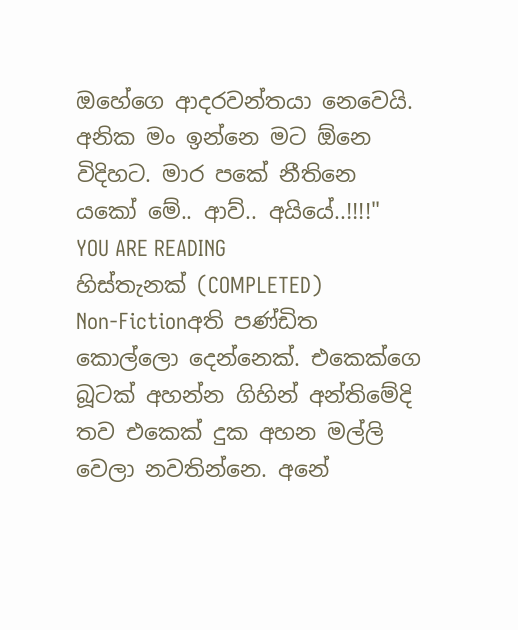ඔහේගෙ ආදරවන්තයා නෙවෙයි. අනික මං ඉන්නෙ මට ඕනෙ විදිහට. මාර පකේ නීතිනෙ යකෝ මේ.. ආව්.. අයියේ..!!!!"
YOU ARE READING
හිස්තැනක් (COMPLETED)
Non-Fictionඅති පණ්ඩිත කොල්ලො දෙන්නෙක්. එකෙක්ගෙ බූටක් අහන්න ගිහින් අන්තිමේදි තව එකෙක් දුක අහන මල්ලි වෙලා නවතින්නෙ. අනේ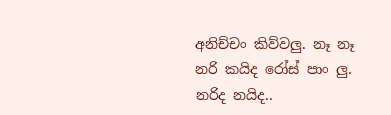අනිච්චං කිව්වලු. නෑ නෑ නරි කයිද රෝස් පාං ලු. නරිද නයිද..